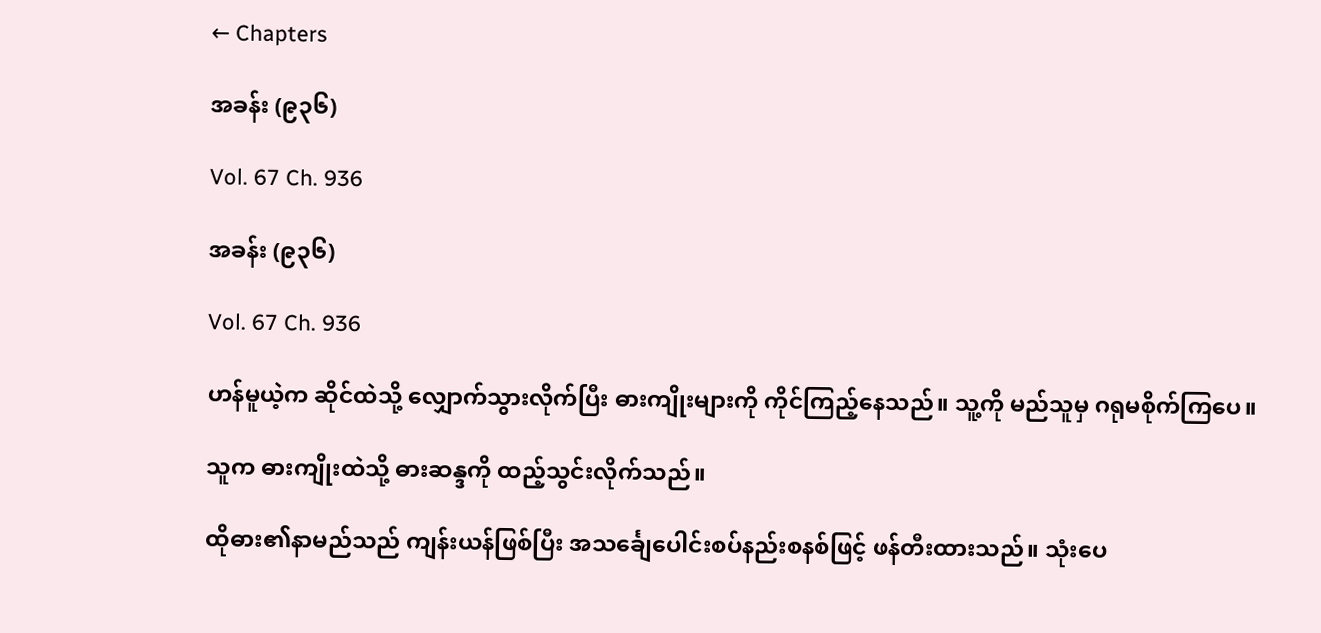← Chapters

အခန်း (၉၃၆)

Vol. 67 Ch. 936

အခန်း (၉၃၆)

Vol. 67 Ch. 936

ဟန်မူယဲ့က ဆိုင်ထဲသို့ လျှောက်သွားလိုက်ပြီး ဓားကျိုးများကို ကိုင်ကြည့်နေသည်။ သူ့ကို မည်သူမှ ဂရုမစိုက်ကြပေ။

သူက ဓားကျိုးထဲသို့ ဓားဆန္ဒကို ထည့်သွင်းလိုက်သည်။

ထိုဓား၏နာမည်သည် ကျန်းယန်ဖြစ်ပြီး အသင်္ချေပေါင်းစပ်နည်းစနစ်ဖြင့် ဖန်တီးထားသည်။ သုံးပေ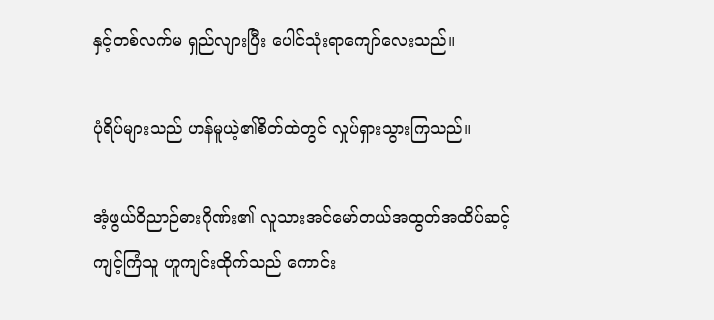နှင့်တစ်လက်မ ရှည်လျားပြီး ပေါင်သုံးရာကျော်လေးသည်။

ပုံရိပ်များသည် ဟန်မူယဲ့၏စိတ်ထဲတွင် လှုပ်ရှားသွားကြသည်။

အံ့ဖွယ်ဝိညာဉ်ဓားဂိုဏ်း၏ လူသားအင်မော်တယ်အထွတ်အထိပ်ဆင့် ကျင့်ကြံသူ ဟူကျင်းထိုက်သည် ကောင်း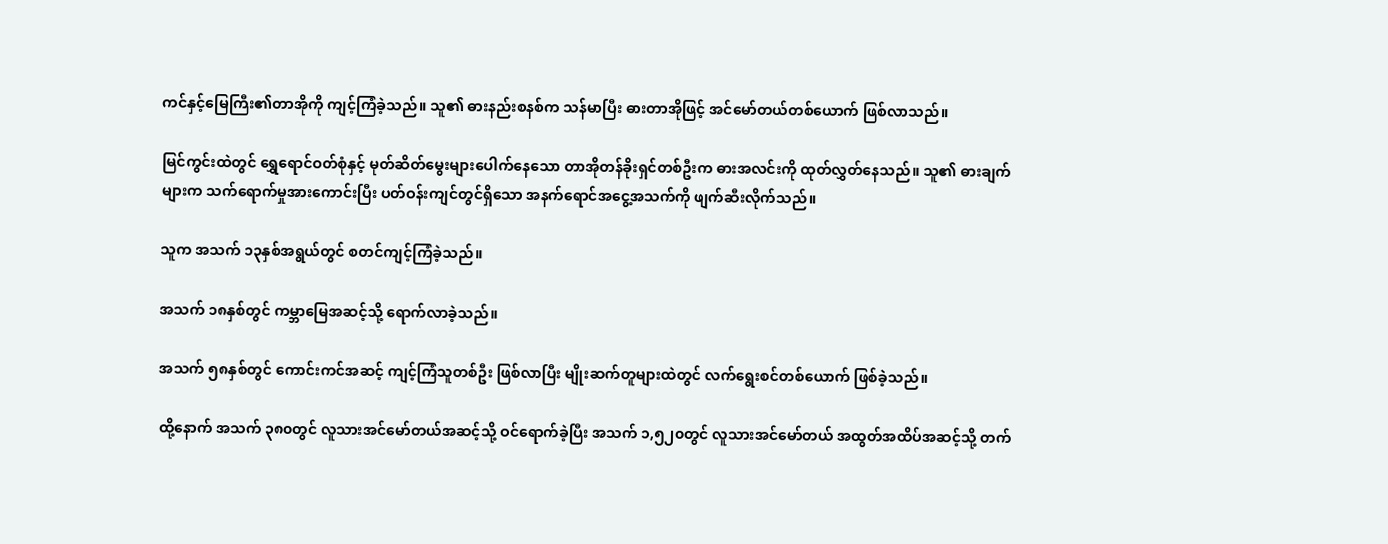ကင်နှင့်မြေကြီး၏တာအိုကို ကျင့်ကြံခဲ့သည်။ သူ၏ ဓားနည်းစနစ်က သန်မာပြီး ဓားတာအိုဖြင့် အင်မော်တယ်တစ်ယောက် ဖြစ်လာသည်။

မြင်ကွင်းထဲတွင် ရွှေရောင်ဝတ်စုံနှင့် မုတ်ဆိတ်မွေးများပေါက်နေသော တာအိုတန်ခိုးရှင်တစ်ဦးက ဓားအလင်းကို ထုတ်လွှတ်နေသည်။ သူ၏ ဓားချက်များက သက်ရောက်မှုအားကောင်းပြီး ပတ်ဝန်းကျင်တွင်ရှိသော အနက်ရောင်အငွေ့အသက်ကို ဖျက်ဆီးလိုက်သည်။

သူက အသက် ၁၃နှစ်အရွယ်တွင် စတင်ကျင့်ကြံခဲ့သည်။

အသက် ၁၈နှစ်တွင် ကမ္ဘာမြေအဆင့်သို့ ရောက်လာခဲ့သည်။

အသက် ၅၈နှစ်တွင် ကောင်းကင်အဆင့် ကျင့်ကြံသူတစ်ဦး ဖြစ်လာပြီး မျိုးဆက်တူများထဲတွင် လက်ရွေးစင်တစ်ယောက် ဖြစ်ခဲ့သည်။

ထို့နောက် အသက် ၃၈၀တွင် လူသားအင်မော်တယ်အဆင့်သို့ ဝင်ရောက်ခဲ့ပြီး အသက် ၁,၅၂၀တွင် လူသားအင်မော်တယ် အထွတ်အထိပ်အဆင့်သို့ တက်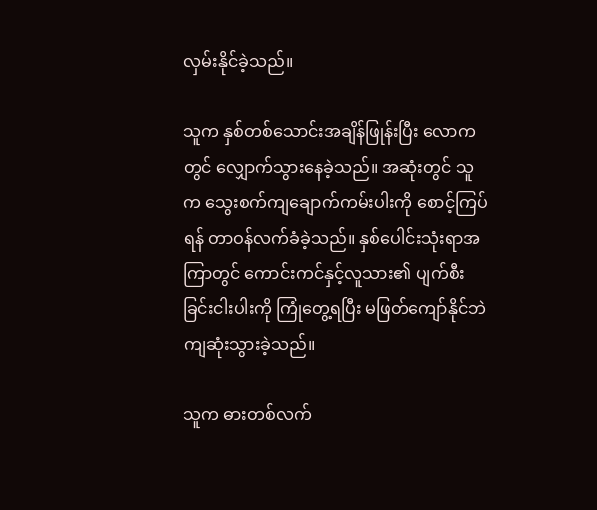လှမ်းနိုင်ခဲ့သည်။

သူက နှစ်တစ်သောင်းအချိန်ဖြုန်းပြီး လောကတွင် လျှောက်သွားနေခဲ့သည်။ အဆုံးတွင် သူက သွေးစက်ကျချောက်ကမ်းပါးကို စောင့်ကြပ်ရန် တာဝန်လက်ခံခဲ့သည်။ နှစ်ပေါင်းသုံးရာအကြာတွင် ကောင်းကင်နှင့်လူသား၏ ပျက်စီးခြင်းငါးပါးကို ကြုံတွေ့ရပြီး မဖြတ်ကျော်နိုင်ဘဲ ကျဆုံးသွားခဲ့သည်။

သူက ဓားတစ်လက်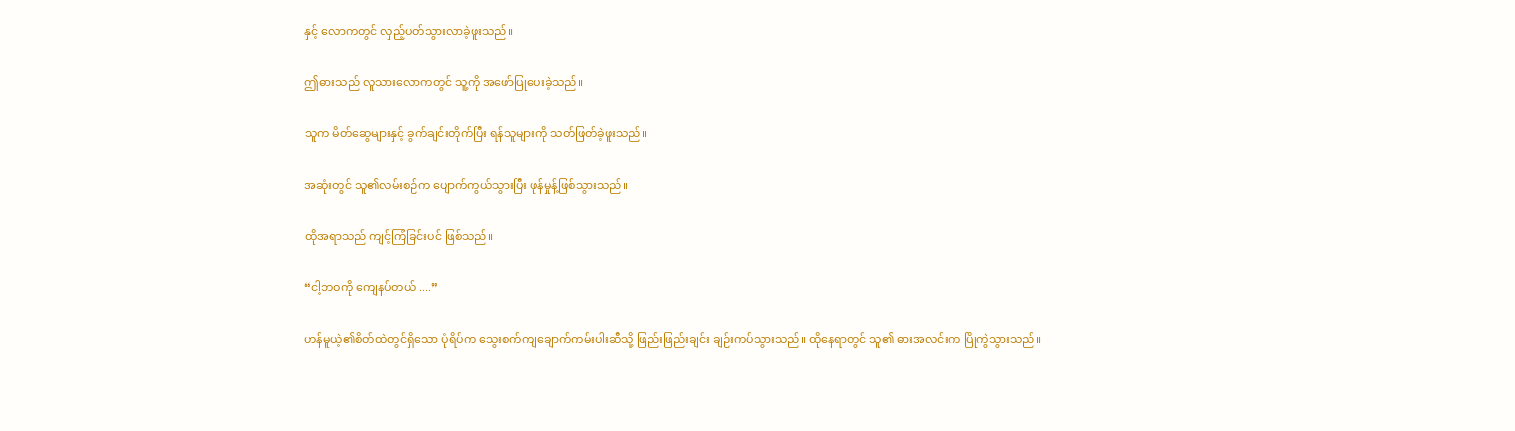နှင့် လောကတွင် လှည့်ပတ်သွားလာခဲ့ဖူးသည်။

ဤဓားသည် လူသားလောကတွင် သူ့ကို အဖော်ပြုပေးခဲ့သည်။

သူက မိတ်ဆွေများနှင့် ခွက်ချင်းတိုက်ပြီး ရန်သူများကို သတ်ဖြတ်ခဲ့ဖူးသည်။

အဆုံးတွင် သူ၏လမ်းစဉ်က ပျောက်ကွယ်သွားပြီး ဖုန်မှုန့်ဖြစ်သွားသည်။

ထိုအရာသည် ကျင့်ကြံခြင်းပင် ဖြစ်သည်။

“ငါ့ဘဝကို ကျေနပ်တယ် ....”

ဟန်မူယဲ့၏စိတ်ထဲတွင်ရှိသော ပုံရိပ်က သွေးစက်ကျချောက်ကမ်းပါးဆီသို့ ဖြည်းဖြည်းချင်း ချဉ်းကပ်သွားသည်။ ထိုနေရာတွင် သူ၏ ဓားအလင်းက ပြိုကွဲသွားသည်။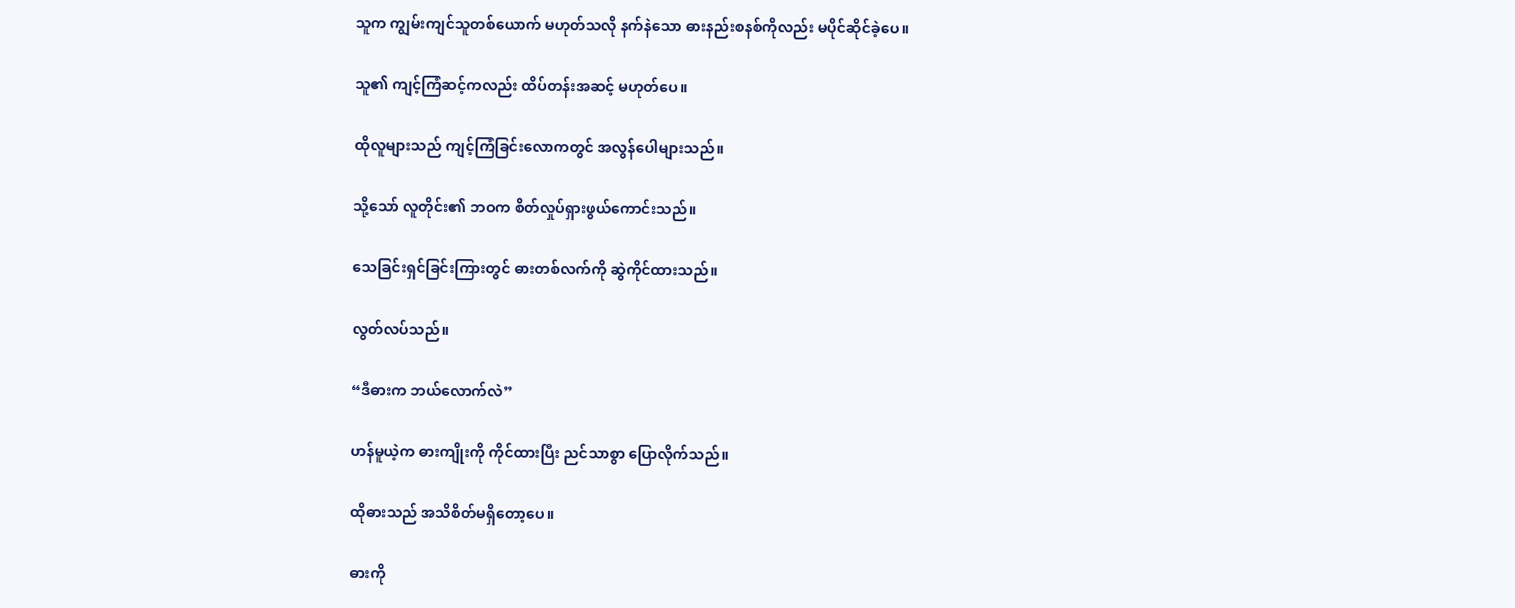သူက ကျွမ်းကျင်သူတစ်ယောက် မဟုတ်သလို နက်နဲသော ဓားနည်းစနစ်ကိုလည်း မပိုင်ဆိုင်ခဲ့ပေ။

သူ၏ ကျင့်ကြံဆင့်ကလည်း ထိပ်တန်းအဆင့် မဟုတ်ပေ။

ထိုလူများသည် ကျင့်ကြံခြင်းလောကတွင် အလွန်ပေါများသည်။

သို့သော် လူတိုင်း၏ ဘဝက စိတ်လှုပ်ရှားဖွယ်ကောင်းသည်။

သေခြင်းရှင်ခြင်းကြားတွင် ဓားတစ်လက်ကို ဆွဲကိုင်ထားသည်။

လွတ်လပ်သည်။

“ဒီဓားက ဘယ်လောက်လဲ”

ဟန်မူယဲ့က ဓားကျိုးကို ကိုင်ထားပြီး ညင်သာစွာ ပြောလိုက်သည်။

ထိုဓားသည် အသိစိတ်မရှိတော့ပေ။

ဓားကို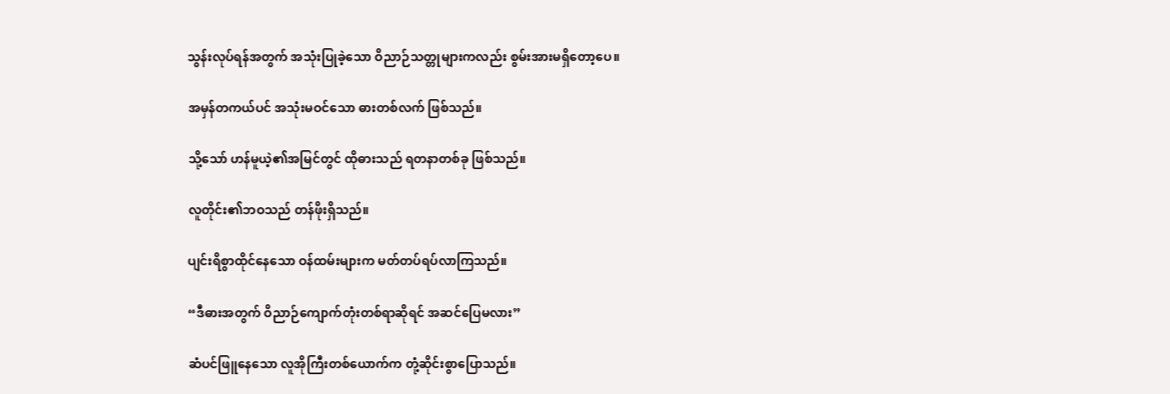သွန်းလုပ်ရန်အတွက် အသုံးပြုခဲ့သော ဝိညာဉ်သတ္တုများကလည်း စွမ်းအားမရှိတော့ပေ။

အမှန်တကယ်ပင် အသုံးမဝင်သော ဓားတစ်လက် ဖြစ်သည်။

သို့သော် ဟန်မူယဲ့၏အမြင်တွင် ထိုဓားသည် ရတနာတစ်ခု ဖြစ်သည်။

လူတိုင်း၏ဘဝသည် တန်ဖိုးရှိသည်။

ပျင်းရိစွာထိုင်နေသော ဝန်ထမ်းများက မတ်တပ်ရပ်လာကြသည်။

“ဒီဓားအတွက် ဝိညာဉ်ကျောက်တုံးတစ်ရာဆိုရင် အဆင်ပြေမလား”

ဆံပင်ဖြူနေသော လူအိုကြီးတစ်ယောက်က တုံ့ဆိုင်းစွာပြောသည်။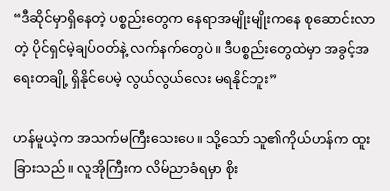“ဒီဆိုင်မှာရှိနေတဲ့ ပစ္စည်းတွေက နေရာအမျိုးမျိုးကနေ စုဆောင်းလာတဲ့ ပိုင်ရှင်မဲ့ချပ်ဝတ်နဲ့ လက်နက်တွေပဲ။ ဒီပစ္စည်းတွေထဲမှာ အခွင့်အရေးတချို့ ရှိနိုင်ပေမဲ့ လွယ်လွယ်လေး မရနိုင်ဘူး”

ဟန်မူယဲ့က အသက်မကြီးသေးပေ။ သို့သော် သူ၏ကိုယ်ဟန်က ထူးခြားသည်။ လူအိုကြီးက လိမ်ညာခံရမှာ စိုး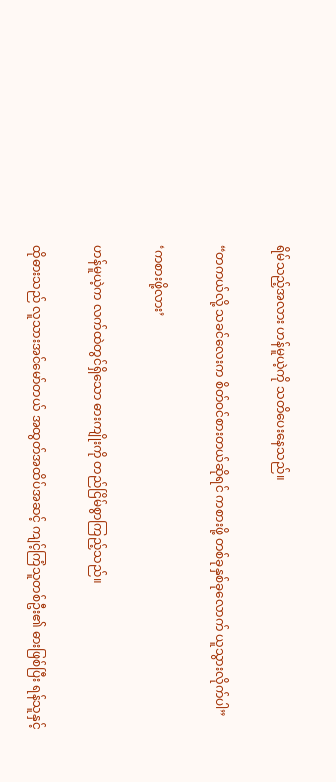ရိမ်သည့်အလား ဟန်မူယဲ့ကို သတိပေးနေသည်။

“တကယ်လို့ သခင်လေးက စိတ်ဝင်စားတယ်ဆိုရင် ကစားဖို့ တစ်ခုနှစ်ခုလောက် ယူသွားလိုက်ပါ”

‘ကစားဖို့လား’

ဟန်မူယဲ့က လက်ထဲတွင်ရှိသော ဓားကျိုးကို တည်ငြိမ်စွာကြည့်သည်။

ထိုဓားသည် လူသားအင်မော်တယ် အထွတ်အထိပ်အဆင့် ကျင့်ကြံသူတစ်ဦး၏ ဓားဖြစ်ပြီး ရန်သူနှင့်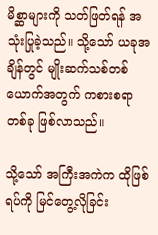မိစ္ဆာများကို သတ်ဖြတ်ရန် အသုံးပြုခဲ့သည်။ သို့သော် ယခုအချိန်တွင် မျိုးဆက်သစ်တစ်ယောက်အတွက် ကစားစရာတစ်ခု ဖြစ်လာသည်။

သို့သော် အကြီးအကဲက ထိုဖြစ်ရပ်ကို မြင်တွေ့လိုခြင်း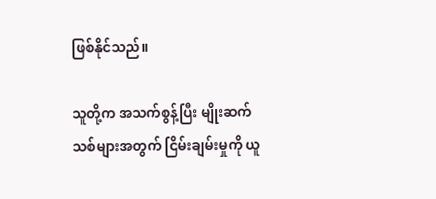ဖြစ်နိုင်သည်။

သူတို့က အသက်စွန့်ပြီး မျိုးဆက်သစ်များအတွက် ငြိမ်းချမ်းမှုကို ယူ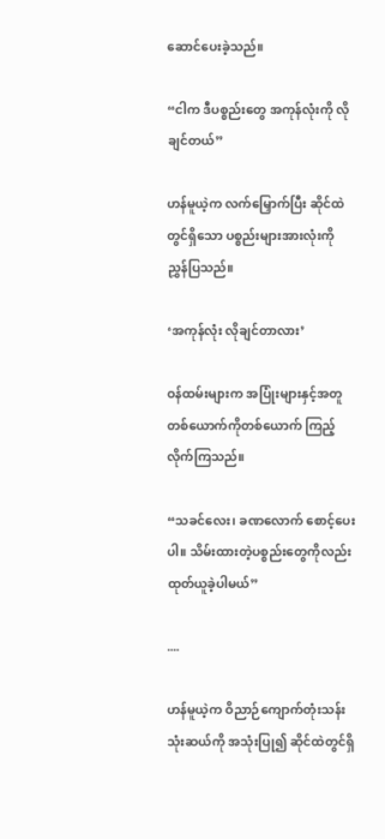ဆောင်ပေးခဲ့သည်။

“ငါက ဒီပစ္စည်းတွေ အကုန်လုံးကို လိုချင်တယ်”

ဟန်မူယဲ့က လက်မြှောက်ပြီး ဆိုင်ထဲတွင်ရှိသော ပစ္စည်းများအားလုံးကို ညွှန်ပြသည်။

‘အကုန်လုံး လိုချင်တာလား’

ဝန်ထမ်းများက အပြုံးများနှင့်အတူ တစ်ယောက်ကိုတစ်ယောက် ကြည့်လိုက်ကြသည်။

“သခင်လေး၊ ခဏလောက် စောင့်ပေးပါ။ သိမ်းထားတဲ့ပစ္စည်းတွေကိုလည်း ထုတ်ယူခဲ့ပါမယ်”

....

ဟန်မူယဲ့က ဝိညာဉ်ကျောက်တုံးသန်းသုံးဆယ်ကို အသုံးပြု၍ ဆိုင်ထဲတွင်ရှိ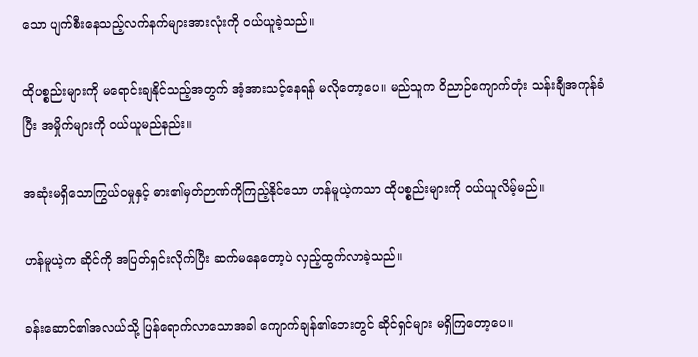သော ပျက်စီးနေသည့်လက်နက်များအားလုံးကို ဝယ်ယူခဲ့သည်။

ထိုပစ္စည်းများကို မရောင်းချနိုင်သည့်အတွက် အံ့အားသင့်နေရန် မလိုတော့ပေ။ မည်သူက ဝိညာဉ်ကျောက်တုံး သန်းချီအကုန်ခံပြီး အမှိုက်များကို ဝယ်ယူမည်နည်း။

အဆုံးမရှိသောကြွယ်ဝမှုနှင့် ဓား၏မှတ်ဉာဏ်ကိုကြည့်နိုင်သော ဟန်မူယဲ့ကသာ ထိုပစ္စည်းများကို ဝယ်ယူလိမ့်မည်။

ဟန်မူယဲ့က ဆိုင်ကို အပြတ်ရှင်းလိုက်ပြီး ဆက်မနေတော့ပဲ လှည့်ထွက်လာခဲ့သည်။

ခန်းဆောင်၏အလယ်သို့ ပြန်ရောက်လာသောအခါ ကျောက်ချန်၏ဘေးတွင် ဆိုင်ရှင်များ မရှိကြတော့ပေ။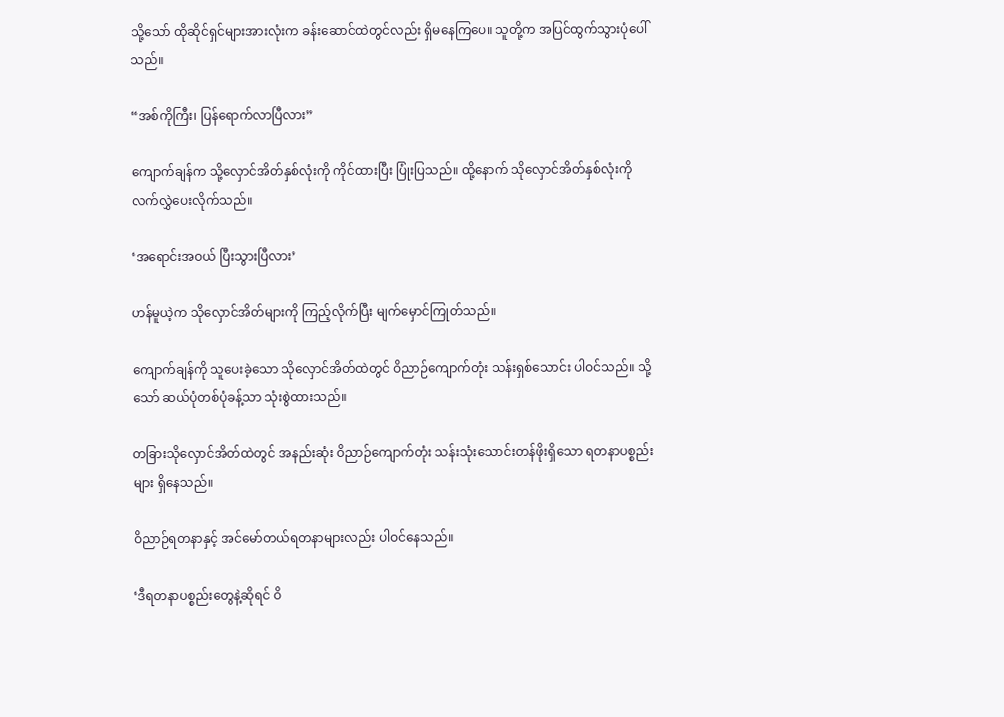သို့သော် ထိုဆိုင်ရှင်များအားလုံးက ခန်းဆောင်ထဲတွင်လည်း ရှိမနေကြပေ။ သူတို့က အပြင်ထွက်သွားပုံပေါ်သည်။

“အစ်ကိုကြီး၊ ပြန်ရောက်လာပြီလား”

ကျောက်ချန်က သို့လှောင်အိတ်နှစ်လုံးကို ကိုင်ထားပြီး ပြုံးပြသည်။ ထို့နောက် သိုလှောင်အိတ်နှစ်လုံးကို လက်လွှဲပေးလိုက်သည်။

‘အရောင်းအဝယ် ပြီးသွားပြီလား’

ဟန်မူယဲ့က သိုလှောင်အိတ်များကို ကြည့်လိုက်ပြီး မျက်မှောင်ကြုတ်သည်။

ကျောက်ချန်ကို သူပေးခဲ့သော သိုလှောင်အိတ်ထဲတွင် ဝိညာဉ်ကျောက်တုံး သန်းရှစ်‌သောင်း ပါဝင်သည်။ သို့သော် ဆယ်ပုံတစ်ပုံခန့်သာ သုံးစွဲထားသည်။

တခြားသိုလှောင်အိတ်ထဲတွင် အနည်းဆုံး ဝိညာဉ်ကျောက်တုံး သန်းသုံးသောင်းတန်ဖိုးရှိသော ရတနာပစ္စည်းများ ရှိနေသည်။

ဝိညာဉ်ရတနာနှင့် အင်မော်တယ်ရတနာများလည်း ပါဝင်နေသည်။

‘ဒီရတနာပစ္စည်းတွေနဲ့ဆိုရင် ဝိ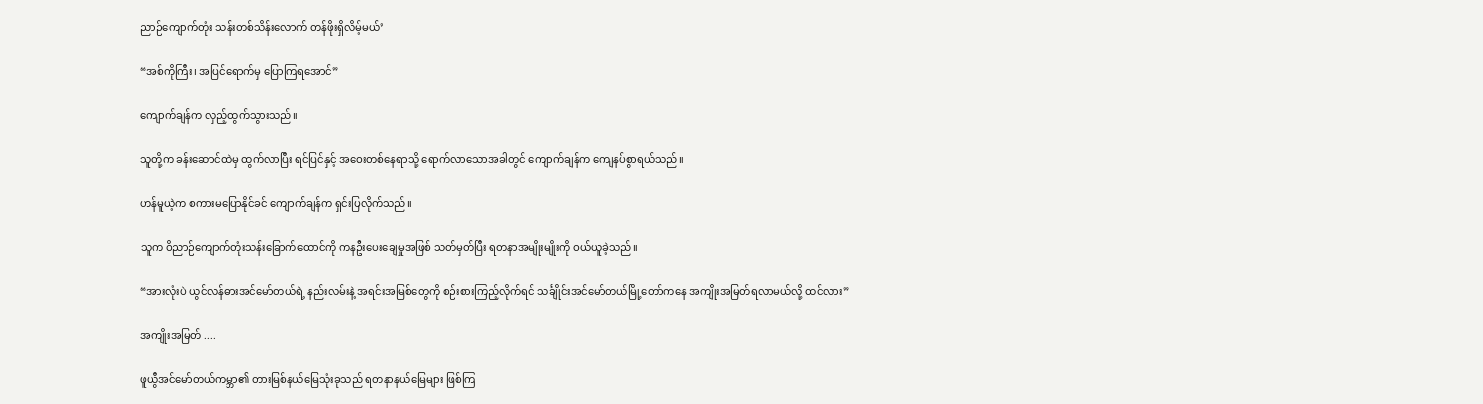ညာဉ်‌ကျောက်တုံး သန်းတစ်သိန်းလောက် တန်ဖိုးရှိလိမ့်မယ်’

“အစ်ကိုကြီး၊ အပြင်ရောက်မှ ပြောကြရအောင်”

ကျောက်ချန်က လှည့်ထွက်သွားသည်။

သူတို့က ခန်းဆောင်ထဲမှ ထွက်လာပြီး ရင်ပြင်နှင့် အဝေးတစ်နေရာသို့ ရောက်လာသောအခါတွင် ကျောက်ချန်က ကျေနပ်စွာရယ်သည်။

ဟန်မူယဲ့က စကားမပြောနိုင်ခင် ကျောက်ချန်က ရှင်းပြလိုက်သည်။

သူက ဝိညာဉ်ကျောက်တုံးသန်းခြောက်ထောင်ကို ကနဦးပေးချေမှုအဖြစ် သတ်မှတ်ပြီး ရတနာအမျိုးမျိုးကို ဝယ်ယူခဲ့သည်။

“အားလုံးပဲ ယွင်လန်ဓားအင်မော်တယ်ရဲ့ နည်းလမ်းနဲ့ အရင်းအမြစ်တွေကို စဉ်းစားကြည့်လိုက်ရင် သင်္ချိုင်းအင်မော်တယ်မြို့တော်ကနေ အကျိုးအမြတ်ရလာမယ်လို့ ထင်လား”

အကျိုးအမြတ် ....

ဖူယွီအင်မော်တယ်ကမ္ဘာ၏ တားမြစ်နယ်မြေသုံးခုသည် ရတနာနယ်မြေများ ဖြစ်ကြ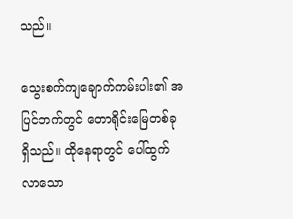သည်။

သွေးစက်ကျချောက်ကမ်းပါး၏ အပြင်ဘက်တွင် တောရိုင်းမြေတစ်ခု ရှိသည်။ ထိုနေရာတွင် ပေါ်ထွက်လာ‌သော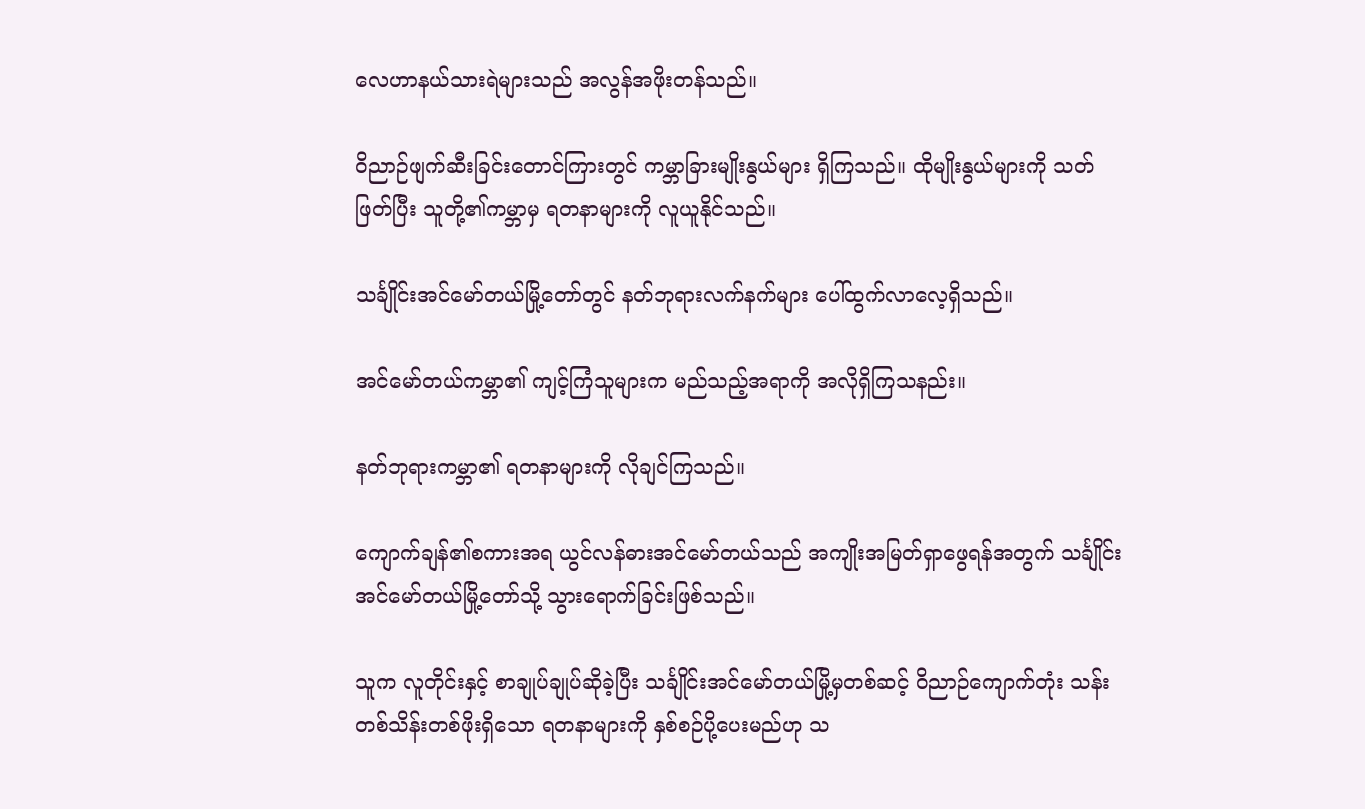လေဟာနယ်သားရဲများသည် အလွန်အဖိုးတန်သည်။

ဝိညာဉ်ဖျက်ဆီးခြင်းတောင်ကြားတွင် ကမ္ဘာခြားမျိုးနွယ်များ ရှိကြသည်။ ထိုမျိုးနွယ်များကို သတ်ဖြတ်ပြီး သူတို့၏ကမ္ဘာမှ ရတနာများကို လူယူနိုင်သည်။

သင်္ချိုင်းအင်မော်တယ်မြို့တော်တွင် နတ်ဘုရားလက်နက်များ ပေါ်ထွက်လာလေ့ရှိသည်။

အင်မော်တယ်ကမ္ဘာ၏ ကျင့်ကြံသူများက မည်သည့်အရာကို အလိုရှိကြသနည်း။

နတ်ဘုရားကမ္ဘာ၏ ရတနာများကို လိုချင်ကြသည်။

ကျောက်ချန်၏စကားအရ ယွင်လန်ဓားအင်မော်တယ်သည် အကျိုးအမြတ်ရှာဖွေရန်အတွက် သင်္ချိုင်းအင်မော်တယ်မြို့တော်သို့ သွားရောက်ခြင်းဖြစ်သည်။

သူက လူတိုင်းနှင့် စာချုပ်ချုပ်ဆိုခဲ့ပြီး သင်္ချိုင်းအင်မော်တယ်မြို့မှတစ်ဆင့် ဝိညာဉ်ကျောက်တုံး သန်းတစ်သိန်းတစ်ဖိုးရှိသော ရတနာများကို နှစ်စဉ်ပို့ပေးမည်ဟု သ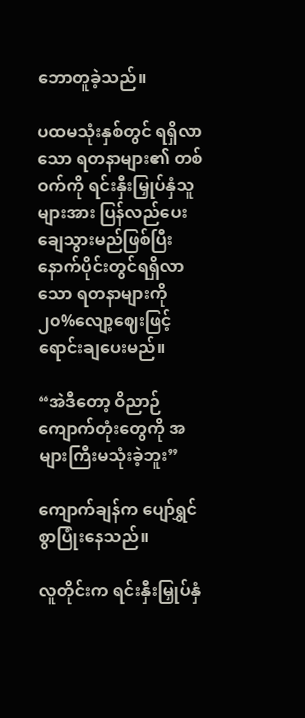ဘောတူခဲ့သည်။

ပထမသုံးနှစ်တွင် ရရှိလာသော ရတနာများ၏ တစ်ဝက်ကို ရင်းနှီးမြှုပ်နှံသူများအား ပြန်လည်ပေးချေသွားမည်ဖြစ်ပြီး နောက်ပိုင်းတွင်ရရှိလာသော ရတနာများကို ၂၀%လျော့ဈေးဖြင့် ရောင်းချပေးမည်။

“အဲဒီတော့ ဝိညာဉ်ကျောက်တုံးတွေကို အများကြီးမသုံးခဲ့ဘူး”

ကျောက်ချန်က ပျော်ရွှင်စွာပြုံးနေသည်။

လူတိုင်းက ရင်းနှီးမြှုပ်နှံ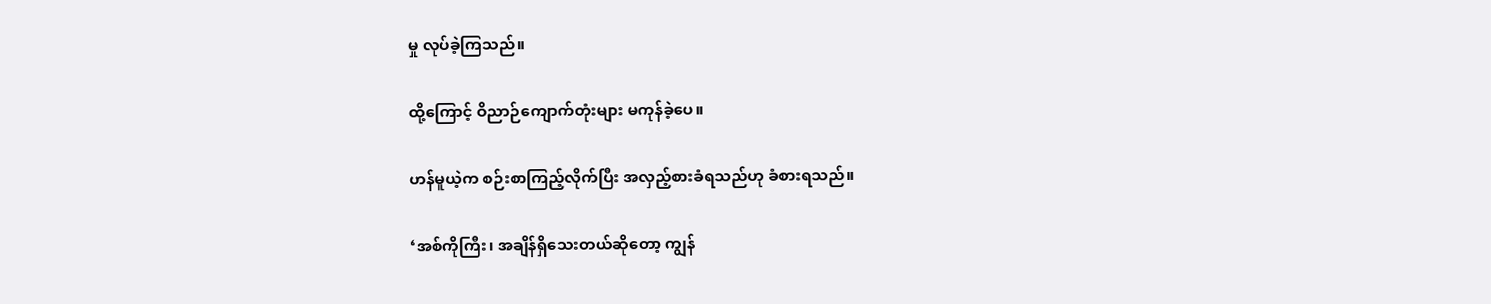မှု လုပ်ခဲ့ကြသည်။

ထို့ကြောင့် ဝိညာဉ်ကျောက်တုံးများ မကုန်ခဲ့ပေ။

ဟန်မူယဲ့က စဉ်းစာကြည့်လိုက်ပြီး အလှည့်စားခံရသည်ဟု ခံစားရသည်။

‘အစ်ကိုကြီး၊ အချိန်ရှိသေးတယ်ဆိုတော့ ကျွန်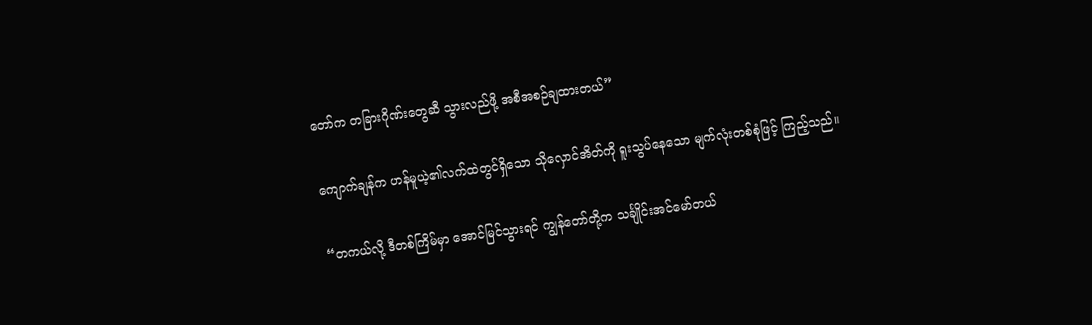တော်က တခြားဂိုဏ်းတွေဆီ သွားလည်ဖို့ အစီအစဉ်ချထားတယ်”

ကျောက်ချန်က ဟန်မူယဲ့၏လက်ထဲတွင်ရှိသော သိုလှောင်အိတ်ကို ရူးသွပ်နေသော မျက်လုံးတစ်စုံဖြင့် ကြည့်သည်။

“တကယ်လို့ ဒီတစ်ကြိမ်မှာ အောင်မြင်သွားရင် ကျွန်တော်တို့က သင်္ချိုင်းအင်မော်တယ်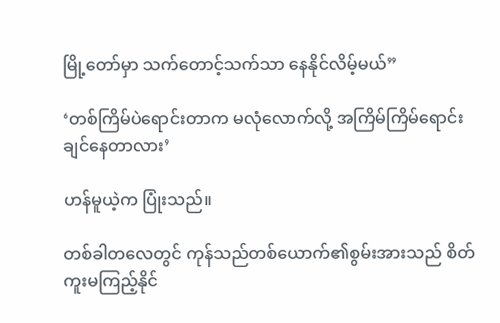မြို့တော်မှာ သက်တောင့်သက်သာ နေနိုင်လိမ့်မယ်”

‘တစ်ကြိမ်ပဲရောင်းတာက မလုံလောက်လို့ အကြိမ်ကြိမ်ရောင်းချင်နေတာလား’

ဟန်မူယဲ့က ပြုံးသည်။

တစ်ခါတလေတွင် ကုန်သည်တစ်ယောက်၏စွမ်းအားသည် စိတ်ကူးမကြည့်နိုင်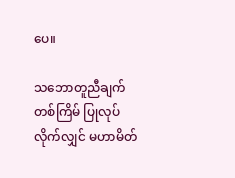ပေ။

သဘောတူညီချက်တစ်ကြိမ် ပြုလုပ်လိုက်လျှင် မဟာမိတ်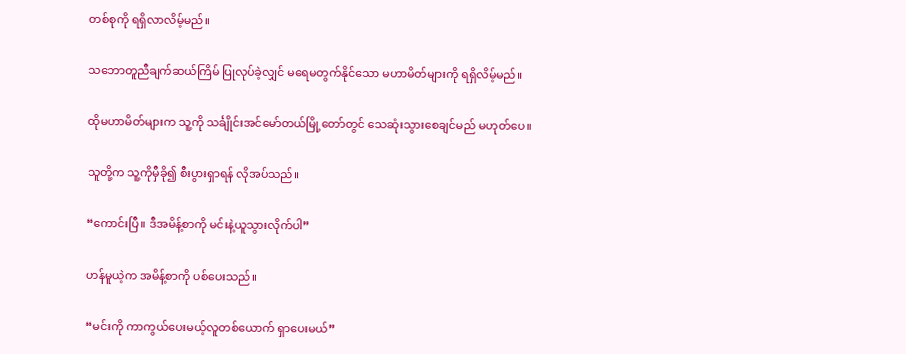တစ်စုကို ရရှိလာလိမ့်မည်။

သဘောတူညီချက်ဆယ်ကြိမ် ပြုလုပ်ခဲ့လျှင် မရေမတွက်နိုင်သော မဟာမိတ်များကို ရရှိလိမ့်မည်။

ထိုမဟာမိတ်များက သူ့ကို သင်္ချိုင်းအင်မော်တယ်မြို့တော်တွင် သေဆုံးသွားစေချင်မည် မဟုတ်ပေ။

သူတို့က သူ့ကိုမှီခို၍ စီးပွားရှာရန် လိုအပ်သည်။

“ကောင်းပြီ။ ဒီအမိန့်စာကို မင်းနဲ့ယူသွားလိုက်ပါ”

ဟန်မူယဲ့က အမိန့်စာကို ပစ်ပေးသည်။

“မင်းကို ကာကွယ်ပေးမယ့်လူတစ်ယောက် ရှာပေးမယ်”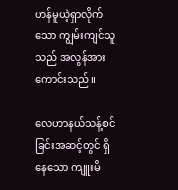ဟန်မူယဲ့ရှာလိုက်သော ကျွမ်းကျင်သူသည် အလွန်အားကောင်းသည်။

လေဟာနယ်သန့်စင်ခြင်းအဆင့်တွင် ရှိနေသော ကျူးမိ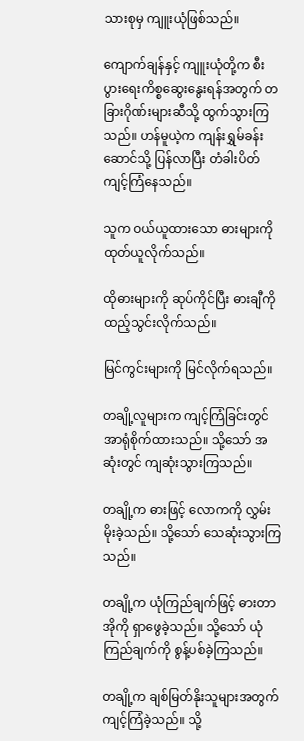သားစုမှ ကျူးယုံဖြစ်သည်။

ကျောက်ချန်နှင့် ကျူးယုံတို့က စီးပွားရေးကိစ္စဆွေးနွေးရန်အတွက် တခြားဂိုဏ်းများဆီသို့ ထွက်သွားကြသည်။ ဟန်မူယဲ့က ကျန်းရွှမ်ခန်းဆောင်သို့ ပြန်လာပြီး တံခါးပိတ်ကျင့်ကြံနေသည်။

သူက ဝယ်ယူထားသော ဓားများကို ထုတ်ယူလိုက်သည်။

ထိုဓားများကို ဆုပ်ကိုင်ပြီး ဓားချီကို ထည့်သွင်းလိုက်သည်။

မြင်ကွင်းများကို မြင်လိုက်ရသည်။

တချို့လူများက ကျင့်ကြံခြင်းတွင် အာရုံစိုက်ထားသည်။ သို့သော် အဆုံးတွင် ကျဆုံးသွားကြသည်။

တချို့က ဓားဖြင့် လောကကို လွှမ်းမိုးခဲ့သည်။ သို့သော် သေဆုံးသွားကြသည်။

တချို့က ယုံကြည်ချက်ဖြင့် ဓားတာအိုကို ရှာဖွေခဲ့သည်။ သို့သော် ယုံကြည်ချက်ကို စွန့်ပစ်ခဲ့ကြသည်။

တချို့က ချစ်မြတ်နိုးသူများအတွက် ကျင့်ကြံခဲ့သည်။ သို့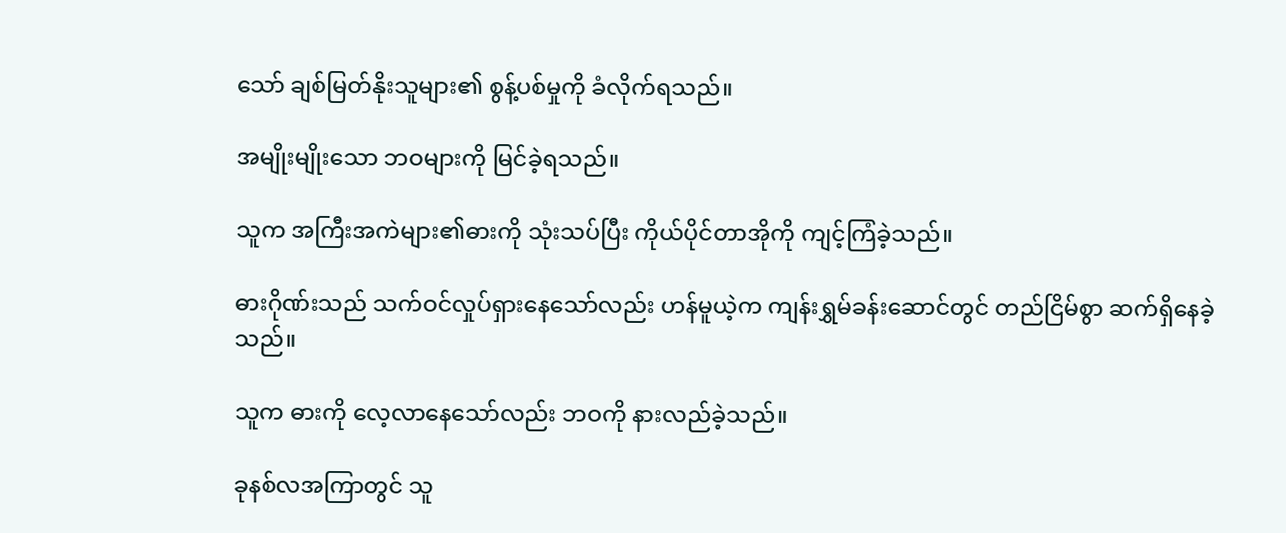သော် ချစ်မြတ်နိုးသူများ၏ စွန့်ပစ်မှုကို ခံလိုက်ရသည်။

အမျိုးမျိုးသော ဘဝများကို မြင်ခဲ့ရသည်။

သူက အကြီးအကဲများ၏ဓားကို သုံးသပ်ပြီး ကိုယ်ပိုင်တာအိုကို ကျင့်ကြံခဲ့သည်။

ဓားဂိုဏ်းသည် သက်ဝင်လှုပ်ရှားနေသော်လည်း ဟန်မူယဲ့က ကျန်းရွှမ်ခန်းဆောင်တွင် တည်ငြိမ်စွာ ဆက်ရှိနေခဲ့သည်။

သူက ဓားကို လေ့လာနေသော်လည်း ဘဝကို နားလည်ခဲ့သည်။

ခုနစ်လအကြာတွင် သူ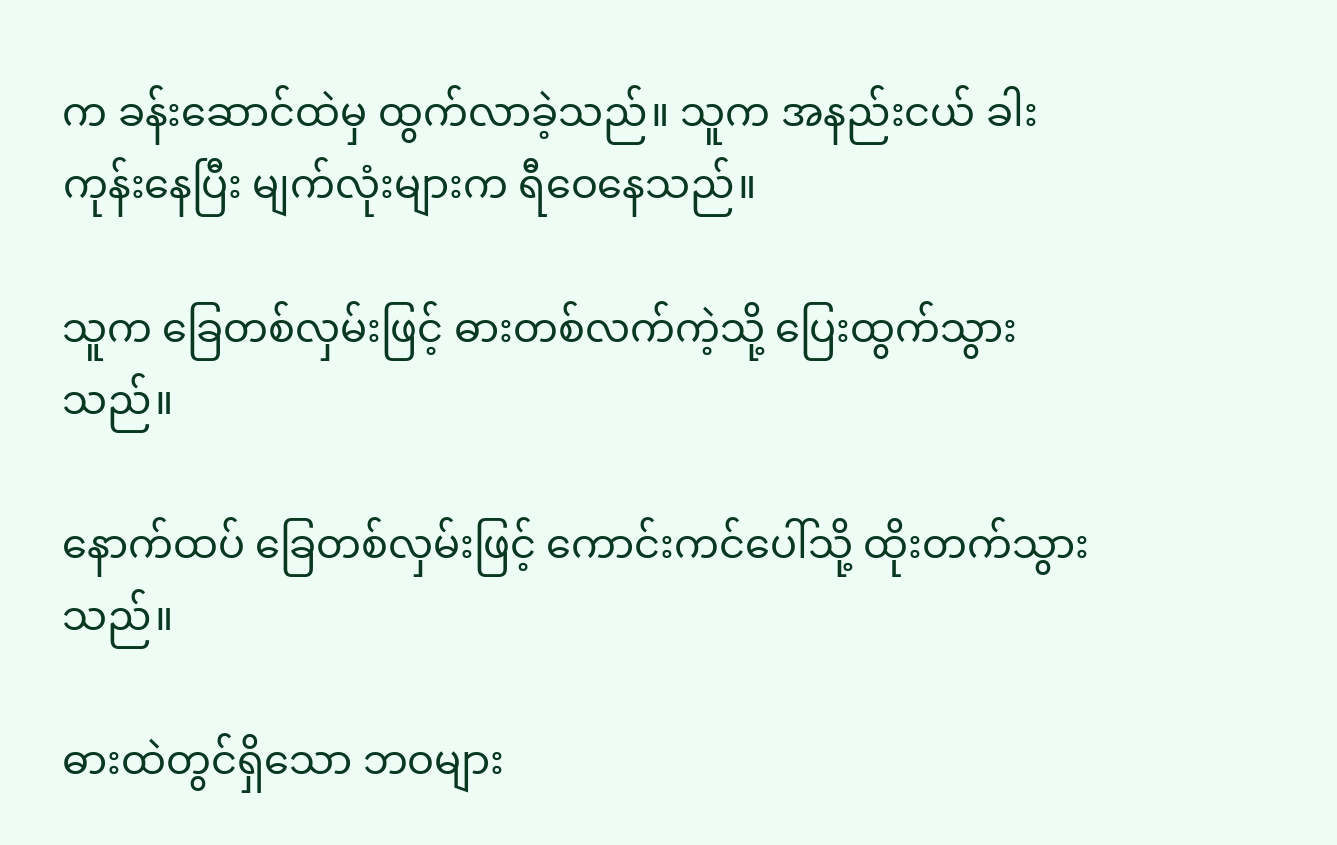က ခန်းဆောင်ထဲမှ ထွက်လာခဲ့သည်။ သူက အနည်းငယ် ခါးကုန်းနေပြီး မျက်လုံးများက ရီဝေနေသည်။

သူက ခြေတစ်လှမ်းဖြင့် ဓားတစ်လက်ကဲ့သို့ ပြေးထွက်သွားသည်။

နောက်ထပ် ခြေတစ်လှမ်းဖြင့် ကောင်းကင်ပေါ်သို့ ထိုးတက်သွားသည်။

ဓားထဲတွင်ရှိသော ဘဝများ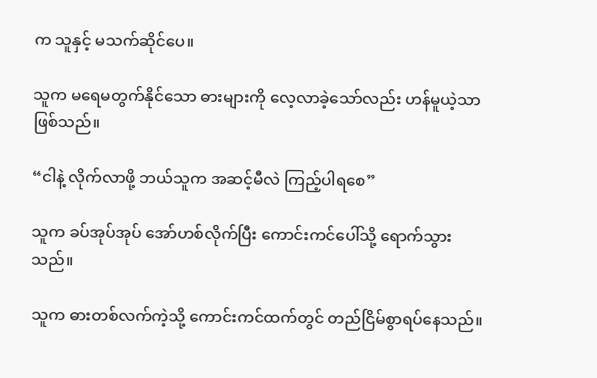က သူနှင့် မသက်ဆိုင်ပေ။

သူက မရေမတွက်နိုင်သော ဓားများကို လေ့လာခဲ့သော်လည်း ဟန်မူယဲ့သာ ဖြစ်သည်။

“ငါနဲ့ လိုက်လာဖို့ ဘယ်သူက အဆင့်မီလဲ ကြည့်ပါရစေ”

သူက ခပ်အုပ်အုပ် အော်ဟစ်လိုက်ပြီး ကောင်းကင်ပေါ်သို့ ရောက်သွားသည်။

သူက ဓားတစ်လက်ကဲ့သို့ ကောင်းကင်ထက်တွင် တည်ငြိမ်စွာရပ်နေသည်။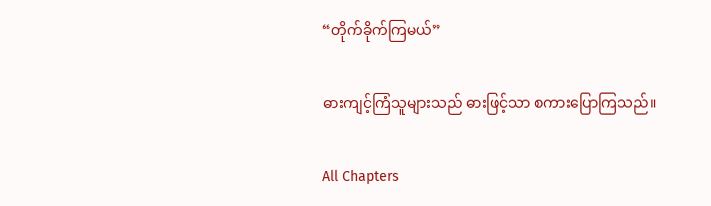“တိုက်ခိုက်ကြမယ်”

ဓားကျင့်ကြံသူများသည် ဓားဖြင့်သာ စကားပြောကြသည်။

All Chapters